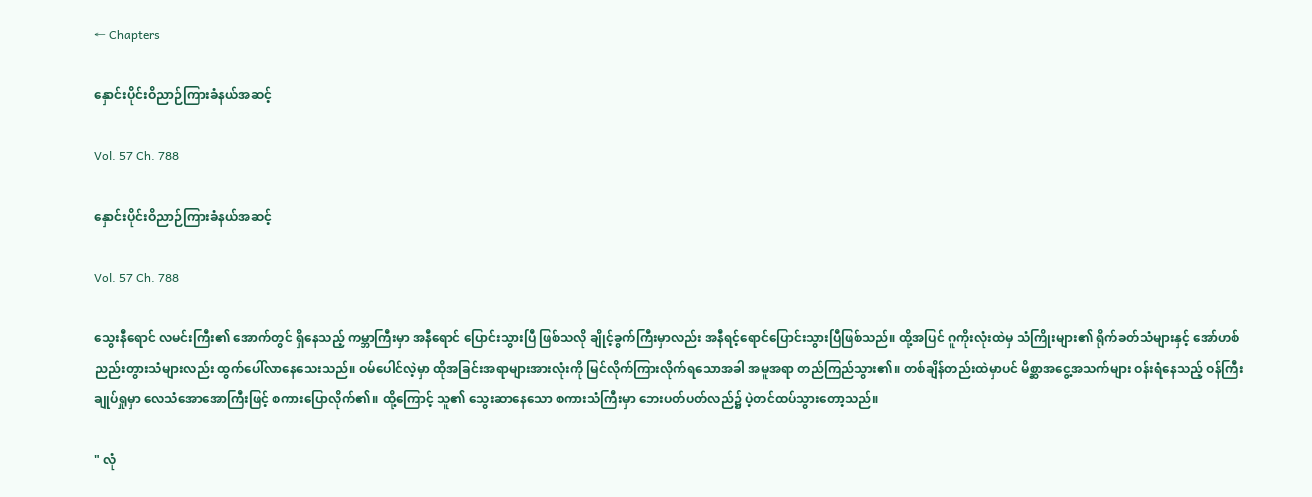← Chapters

နှောင်းပိုင်းဝိညာဉ်ကြားခံနယ်အဆင့်

Vol. 57 Ch. 788

နှောင်းပိုင်းဝိညာဉ်ကြားခံနယ်အဆင့်

Vol. 57 Ch. 788

သွေးနီရောင် လမင်းကြီး၏ အောက်တွင် ရှိနေသည့် ကမ္ဘာကြီးမှာ အနီရောင် ပြောင်းသွားပြီ ဖြစ်သလို ချိုင့်ခွက်ကြီးမှာလည်း အနီရင့်ရောင်ပြောင်းသွားပြီဖြစ်သည်။ ထို့အပြင် ဂူကိုးလုံးထဲမှ သံကြိုးများ၏ ရိုက်ခတ်သံများနှင့် အော်ဟစ်ညည်းတွားသံများလည်း ထွက်ပေါ်လာနေသေးသည်။ ဝမ်ပေါင်လဲ့မှာ ထိုအခြင်းအရာများအားလုံးကို မြင်လိုက်ကြားလိုက်ရသောအခါ အမူအရာ တည်ကြည်သွား၏။ တစ်ချိန်တည်းထဲမှာပင် မိစ္ဆာအငွေ့အသက်များ ဝန်းရံနေသည့် ဝန်ကြီးချုပ်ရှုမှာ လေသံအောအောကြီးဖြင့် စကားပြောလိုက်၏။ ထို့ကြောင့် သူ၏ သွေးဆာနေသော စကားသံကြီးမှာ ဘေးပတ်ပတ်လည်၌ ပဲ့တင်ထပ်သွားတော့သည်။

" လုံ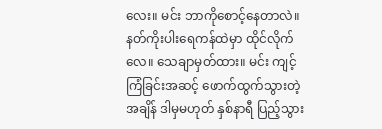လေး။ မင်း ဘာကိုစောင့်နေတာလဲ။ နတ်ကိုးပါးရေကန်ထဲမှာ ထိုင်လိုက်လေ။ သေချာမှတ်ထား။ မင်း ကျင့်ကြံခြင်းအဆင့် ဖောက်ထွက်သွားတဲ့အချိန် ဒါမှမဟုတ် နှစ်နာရီ ပြည့်သွား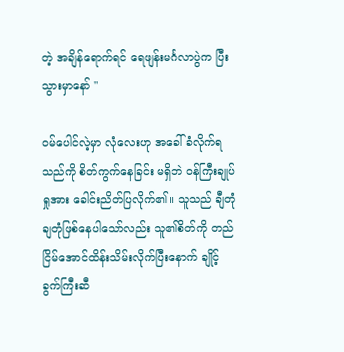တဲ့ အချိန်ရောက်ရင် ရေဖျန်းမင်္ဂလာပွဲက ပြီးသွားမှာနော် "

ဝမ်ပေါင်လဲ့မှာ လုံလေးဟု အခေါ်ခံလိုက်ရသည်ကို စိတ်ကွက်နေခြင်း မရှိဘဲ ဝန်ကြီးချုပ်ရှုအား ခေါင်းညိတ်ပြလိုက်၏။ သူသည် ချီတုံချတုံဖြစ်နေပါသော်လည်း သူ၏စိတ်ကို တည်ငြိမ်အောင်ထိန်းသိမ်းလိုက်ပြီးနောက် ချိုင့်ခွက်ကြီးဆီ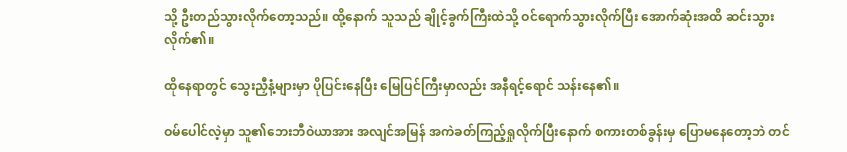သို့ ဦးတည်သွားလိုက်တော့သည်။ ထို့နောက် သူသည် ချိုင့်ခွက်ကြီးထဲသို့ ဝင်ရောက်သွားလိုက်ပြီး အောက်ဆုံးအထိ ဆင်းသွားလိုက်၏။

ထိုနေရာတွင် သွေးညှီနံ့များမှာ ပိုပြင်းနေပြီး မြေပြင်ကြီးမှာလည်း အနီရင့်ရောင် သန်းနေ၏။

ဝမ်ပေါင်လဲ့မှာ သူ၏ဘေးဘီဝဲယာအား အလျင်အမြန် အကဲခတ်ကြည့်ရှုလိုက်ပြီးနောက် စကားတစ်ခွန်းမှ ပြောမနေတော့ဘဲ တင်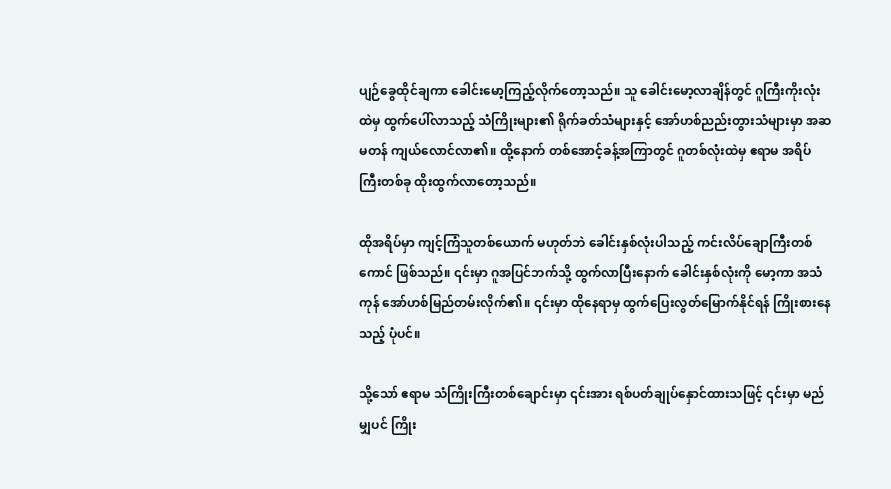ပျဉ်ခွေထိုင်ချကာ ခေါင်းမော့ကြည့်လိုက်တော့သည်။ သူ ခေါင်းမော့လာချိန်တွင် ဂူကြီးကိုးလုံးထဲမှ ထွက်ပေါ်လာသည့် သံကြိုးများ၏ ရိုက်ခတ်သံများနှင့် အော်ဟစ်ညည်းတွားသံများမှာ အဆမတန် ကျယ်လောင်လာ၏။ ထို့နောက် တစ်အောင့်ခန့်အကြာတွင် ဂူတစ်လုံးထဲမှ ဧရာမ အရိပ်ကြီးတစ်ခု ထိုးထွက်လာတော့သည်။

ထိုအရိပ်မှာ ကျင့်ကြံသူတစ်ယောက် မဟုတ်ဘဲ ခေါင်းနှစ်လုံးပါသည့် ကင်းလိပ်ချောကြီးတစ်ကောင် ဖြစ်သည်။ ၎င်းမှာ ဂူအပြင်ဘက်သို့ ထွက်လာပြီးနောက် ခေါင်းနှစ်လုံးကို မော့ကာ အသံကုန် အော်ဟစ်မြည်တမ်းလိုက်၏။ ၎င်းမှာ ထိုနေရာမှ ထွက်ပြေးလွတ်မြောက်နိုင်ရန် ကြိုးစားနေသည့် ပုံပင်။

သို့သော် ဧရာမ သံကြိုးကြီးတစ်ချောင်းမှာ ၎င်းအား ရစ်ပတ်ချုပ်နှောင်ထားသဖြင့် ၎င်းမှာ မည်မျှပင် ကြိုး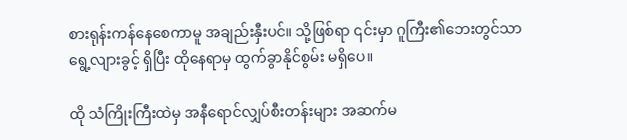စားရုန်းကန်နေစေကာမူ အချည်းနှီးပင်။ သို့ဖြစ်ရာ ၎င်းမှာ ဂူကြီး၏ဘေးတွင်သာ ရွေ့လျားခွင့် ရှိပြီး ထိုနေရာမှ ထွက်ခွာနိုင်စွမ်း မရှိပေ။

ထို သံကြိုးကြီးထဲမှ အနီရောင်လျှပ်စီးတန်းများ အဆက်မ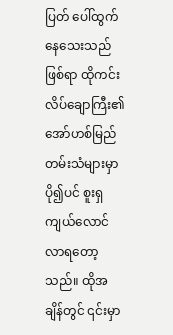ပြတ် ပေါ်ထွက်နေသေးသည် ဖြစ်ရာ ထို‌ကင်းလိပ်ချောကြီး၏ အော်ဟစ်မြည်တမ်းသံများမှာ ပို၍ပင် စူးရှကျယ်လောင်လာရတော့သည်။ ထိုအချိန်တွင် ၎င်းမှာ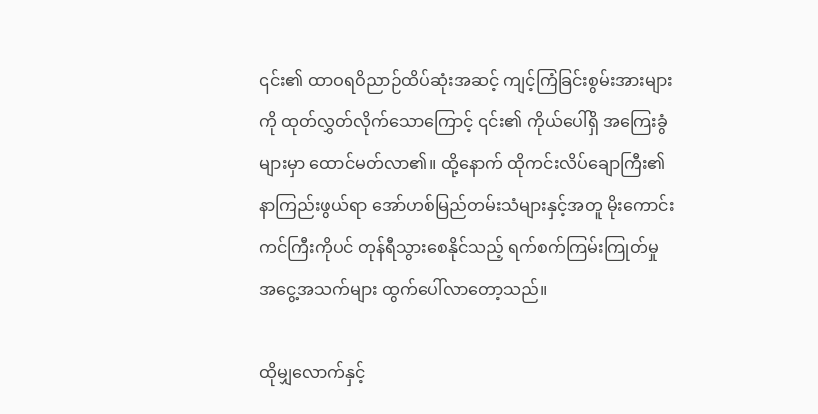၎င်း၏ ထာဝရဝိညာဉ်ထိပ်ဆုံးအဆင့် ကျင့်ကြံခြင်းစွမ်းအားများကို ထုတ်လွှတ်လိုက်သောကြောင့် ၎င်း၏ ကိုယ်ပေါ်ရှိ အကြေးခွံများမှာ ထောင်မတ်လာ၏။ ထို့နောက် ထိုကင်းလိပ်ချောကြီး၏ နာကြည်းဖွယ်ရာ အော်ဟစ်မြည်တမ်းသံများနှင့်အတူ မိုးကောင်းကင်ကြီးကိုပင် တုန်ရီသွားစေနိုင်သည့် ရက်စက်ကြမ်းကြုတ်မှု အငွေ့အသက်များ ထွက်ပေါ်လာတော့သည်။

ထိုမျှလောက်နှင့်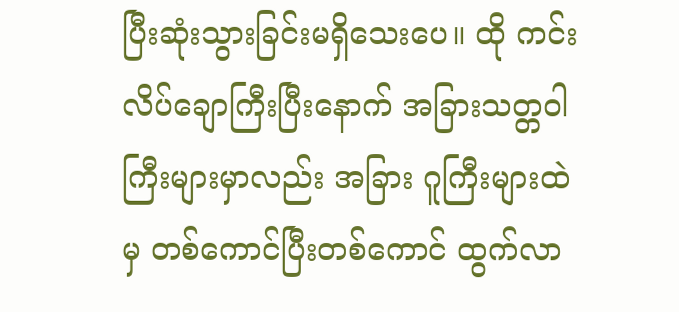ပြီးဆုံးသွားခြင်းမရှိသေးပေ။ ထို ကင်းလိပ်ချောကြီးပြီးနောက် အခြားသတ္တဝါကြီးများမှာလည်း အခြား ဂူကြီးများထဲမှ တစ်ကောင်ပြီးတစ်ကောင် ထွက်လာ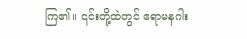ကြ၏။ ၎င်းတို့ထဲတွင် ဧရာမနဂါး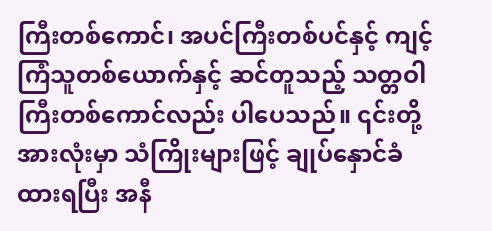ကြီးတစ်ကောင်၊ အပင်ကြီးတစ်ပင်နှင့် ကျင့်ကြံသူတစ်ယောက်နှင့် ဆင်တူသည့် သတ္တဝါကြီးတစ်ကောင်လည်း ပါပေသည်။ ၎င်းတို့အားလုံးမှာ သံကြိုးများဖြင့် ချုပ်နှောင်ခံထားရပြီး အနီ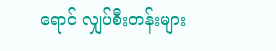ရောင် လျှပ်စီးတန်းများ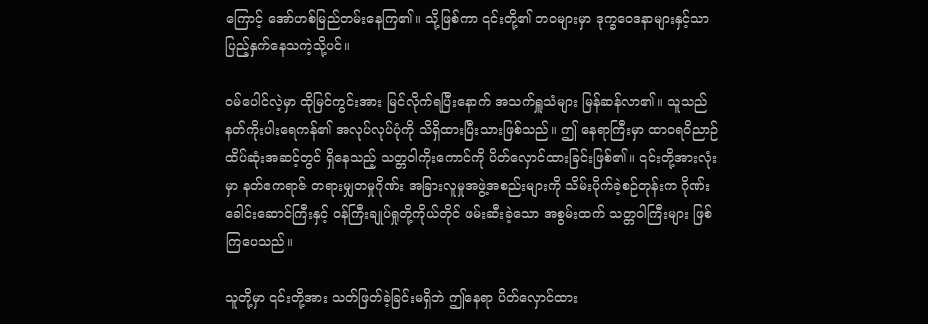ကြောင့် အော်ဟစ်မြည်တမ်းနေကြ၏။ သို့ဖြစ်ကာ ၎င်းတို့၏ ဘဝများမှာ ဒုက္ခဝေဒနာများနှင့်သာ ပြည့်နှက်နေသကဲ့သို့ပင်။

ဝမ်ပေါင်လဲ့မှာ ထိုမြင်ကွင်းအား မြင်လိုက်ရပြီးနောက် အသက်ရှူသံများ မြန်ဆန်လာ၏။ သူသည် နတ်ကိုးပါးရေကန်၏ အလုပ်လုပ်ပုံကို သိရှိထားပြီးသားဖြစ်သည်။ ဤ နေရာကြီးမှာ ထာဝရဝိညာဉ်ထိပ်ဆုံးအဆင့်တွင် ရှိနေသည့် သတ္တဝါကိုးကောင်ကို ပိတ်လှောင်ထားခြင်းဖြစ်၏။ ၎င်းတို့အားလုံးမှာ နတ်ဧကရာဇ် တရားမျှတမှုဂိုဏ်း အခြားလူမှုအဖွဲ့အစည်းများကို သိမ်းပိုက်ခဲ့စဉ်တုန်းက ဂိုဏ်းခေါင်းဆောင်ကြီးနှင့် ဝန်ကြီးချုပ်ရှုတို့ကိုယ်တိုင် ဖမ်းဆီးခဲ့သော အစွမ်းထက် သတ္တဝါကြီးများ ဖြစ်ကြပေသည်။

သူတို့မှာ ၎င်းတို့အား သတ်ဖြတ်ခဲ့ခြင်းမရှိဘဲ ဤနေရာ ပိတ်လှောင်ထား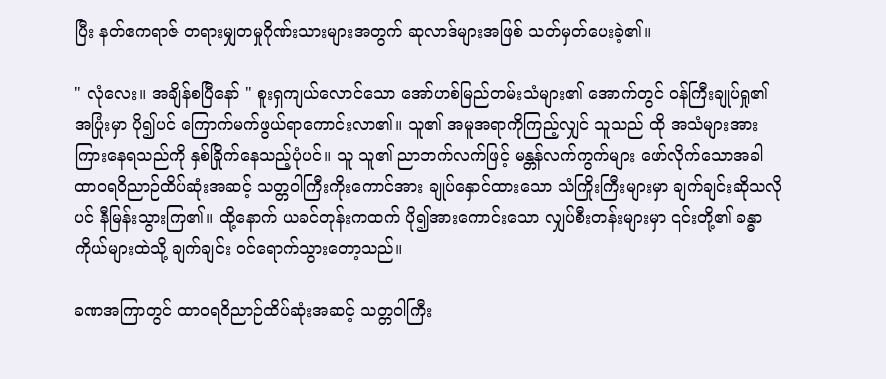ပြီး နတ်ဧကရာဇ် တရားမျှတမှုဂိုဏ်းသားများအတွက် ဆုလာဒ်များအဖြစ် သတ်မှတ်ပေးခဲ့၏။

" လုံလေး။ အချိန်စပြီနော် " စူးရှကျယ်လောင်သော အော်ဟစ်မြည်တမ်းသံများ၏ အောက်တွင် ဝန်ကြီးချုပ်ရှု၏ အပြုံးမှာ ပို၍ပင် ကြောက်မက်ဖွယ်ရာကောင်းလာ၏။ သူ၏ အမူအရာကိုကြည့်လျှင် သူသည် ထို အသံများအား ကြားနေရသည်ကို နှစ်ခြိုက်နေသည့်ပုံပင်။ သူ သူ၏ ညာဘက်လက်ဖြင့် မန္တန်လက်ကွက်များ ဖော်လိုက်သောအခါ ထာဝရဝိညာဉ်ထိပ်ဆုံးအဆင့် သတ္တဝါကြီးကိုးကောင်အား ချုပ်နှောင်ထားသော သံကြိုးကြီးများမှာ ချက်ချင်းဆိုသလိုပင် နီမြန်းသွားကြ၏။ ထို့နောက် ယခင်တုန်းကထက် ပို၍အားကောင်းသော လျှပ်စီးတန်းများမှာ ၎င်းတို့၏ ခန္ဓာကိုယ်များထဲသို့ ချက်ချင်း ဝင်ရောက်သွားတော့သည်။

ခဏအကြာတွင် ထာဝရဝိညာဉ်ထိပ်ဆုံးအဆင့် သတ္တဝါကြီး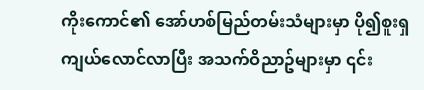ကိုးကောင်၏ အော်ဟစ်မြည်တမ်းသံများမှာ ပို၍စူးရှကျယ်လောင်လာပြီး အသက်ဝိညာဥ်များမှာ ၎င်း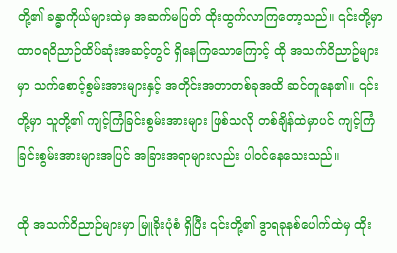တို့၏ ခန္ဓာကိုယ်များထဲမှ အဆက်မပြတ် ထိုးထွက်လာကြတော့သည်။ ၎င်းတို့မှာ ထာဝရဝိညာဉ်ထိပ်ဆုံးအဆင့်တွင် ရှိနေကြသောကြောင့် ထို အသက်ဝိညာဥ်များမှာ သက်စောင့်စွမ်းအားများနှင့် အတိုင်းအတာတစ်ခုအထိ ဆင်တူနေ၏။ ၎င်းတို့မှာ သူတို့၏ ကျင့်ကြံခြင်းစွမ်းအားများ ဖြစ်သလို တစ်ချိန်ထဲမှာပင် ကျင့်ကြံခြင်းစွမ်းအားများအပြင် အခြားအရာများလည်း ပါဝင်နေသေးသည်။

ထို အသက်ဝိညာဉ်များမှာ မြူခိုးပုံစံ ရှိပြီး ၎င်းတို့၏ ဒွာရခုနစ်ပေါက်ထဲမှ ထိုး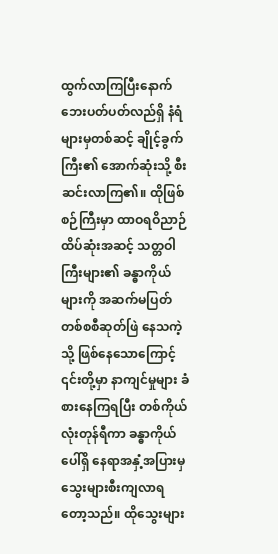ထွက်လာကြပြီးနောက် ဘေးပတ်ပတ်လည်ရှိ နံရံများမှတစ်ဆင့် ချိုင့်ခွက်ကြီး၏ အောက်ဆုံးသို့ စီးဆင်းလာကြ၏။ ထိုဖြစ်စဉ်ကြီးမှာ ထာဝရဝိညာဉ်ထိပ်ဆုံးအဆင့် သတ္တဝါကြီးများ၏ ခန္ဓာကိုယ်များကို အဆက်မပြတ် တစ်စစီဆုတ်ဖြဲ နေသကဲ့သို့ ဖြစ်နေသောကြောင့် ၎င်းတို့မှာ နာကျင်မှုများ ခံစားနေကြရပြီး တစ်ကိုယ်လုံးတုန်ရီကာ ခန္ဓာကိုယ်ပေါ်ရှိ ‌နေရာအနှံ့အပြားမှ သွေးများစီးကျလာရတော့သည်။ ထိုသွေးများ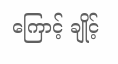ကြောင့် ချိုင့်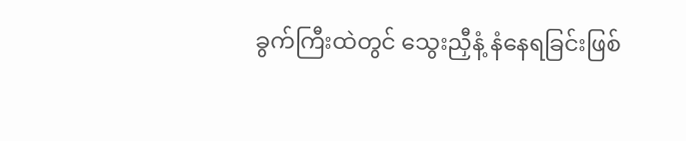ခွက်ကြီးထဲတွင် သွေးညှီနံ့ နံနေရခြင်းဖြစ်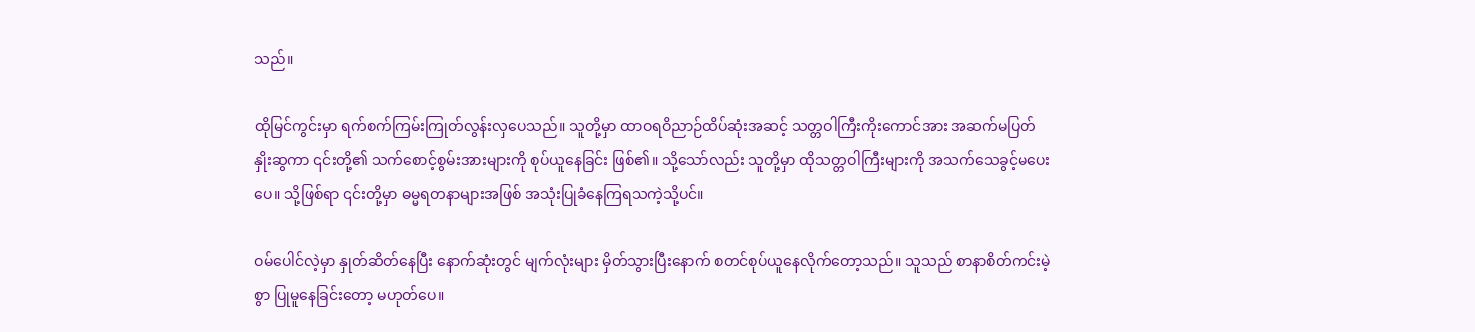သည်။

ထိုမြင်ကွင်းမှာ ရက်စက်ကြမ်းကြုတ်လွန်းလှပေသည်။ သူတို့မှာ ထာဝရဝိညာဉ်ထိပ်ဆုံးအဆင့် သတ္တဝါကြီးကိုးကောင်အား အဆက်မပြတ် နှိုးဆွကာ ၎င်းတို့၏ သက်စောင့်စွမ်းအားများကို စုပ်ယူနေခြင်း ဖြစ်၏။ သို့သော်လည်း သူတို့မှာ ထိုသတ္တဝါကြီးများကို အသက်သေခွင့်မပေးပေ။ သို့ဖြစ်ရာ ၎င်းတို့မှာ ဓမ္မရတနာများအဖြစ် အသုံးပြုခံနေကြရသကဲ့သို့ပင်။

ဝမ်ပေါင်လဲ့မှာ နှုတ်ဆိတ်နေပြီး နောက်ဆုံးတွင် မျက်လုံးများ မှိတ်သွားပြီးနောက် စတင်စုပ်ယူနေလိုက်တော့သည်။ သူသည် စာနာစိတ်ကင်းမဲ့စွာ ပြုမူနေခြင်းတော့ မဟုတ်ပေ။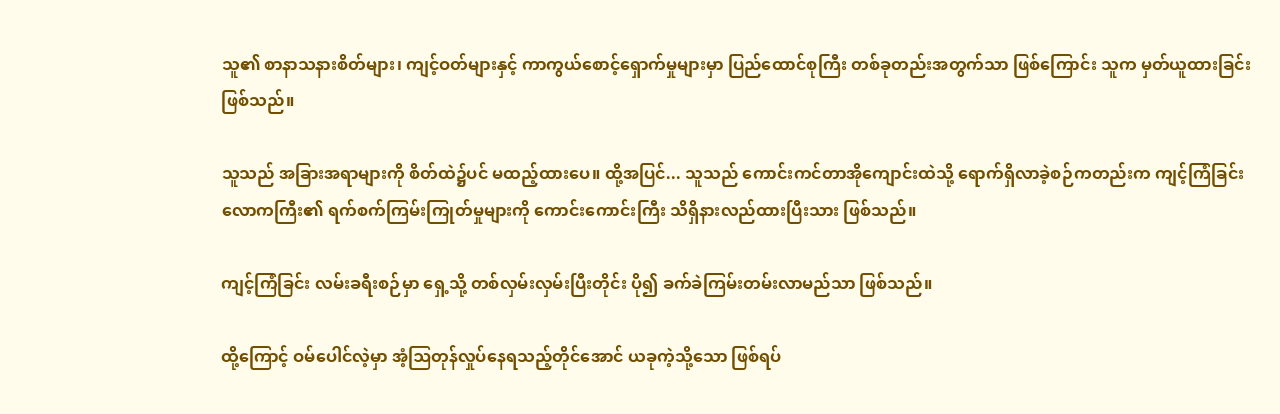သူ၏ စာနာသနားစိတ်များ၊ ကျင့်ဝတ်များနှင့် ကာကွယ်စောင့်ရှောက်မှုများမှာ ပြည်ထောင်စုကြီး တစ်ခုတည်းအတွက်သာ ဖြစ်ကြောင်း သူက မှတ်ယူထားခြင်း ဖြစ်သည်။

သူသည် အခြားအရာများကို စိတ်ထဲ၌ပင် မထည့်ထားပေ။ ထို့အပြင်... သူသည် ကောင်းကင်တာအိုကျောင်းထဲသို့ ရောက်ရှိလာခဲ့စဉ်ကတည်းက ကျင့်ကြံခြင်းလောကကြီး၏ ရက်စက်ကြမ်းကြုတ်မှုများကို ကောင်းကောင်းကြီး သိရှိနားလည်ထားပြီးသား ဖြစ်သည်။

ကျင့်ကြံခြင်း လမ်းခရီးစဉ်မှာ ရှေ့သို့ တစ်လှမ်းလှမ်းပြီးတိုင်း ပို၍ ခက်ခဲကြမ်းတမ်းလာမည်သာ ဖြစ်သည်။

ထို့ကြောင့် ဝမ်ပေါင်လဲ့မှာ အံ့ဩတုန်လှုပ်နေရသည့်တိုင်အောင် ယခုကဲ့သို့သော ဖြစ်ရပ်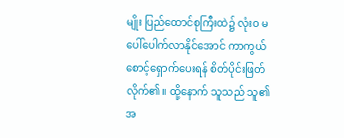မျိုး ပြည်ထောင်စုကြီးထဲ၌ လုံးဝ မပေါ်ပေါက်လာနိုင်အောင် ကာကွယ်စောင့်ရှောက်ပေးရန် စိတ်ပိုင်းဖြတ်လိုက်၏။ ထို့နောက် သူသည် သူ၏ အ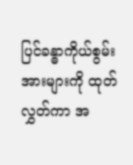ပြင်ခန္ဓာကိုယ်စွမ်းအားများကို ထုတ်လွှတ်ကာ အ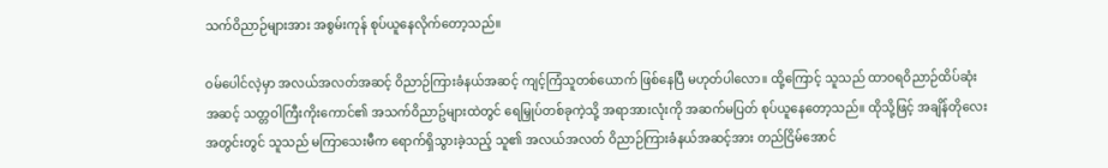သက်ဝိညာဉ်များအား အစွမ်းကုန် စုပ်ယူနေလိုက်တော့သည်။

ဝမ်ပေါင်လဲ့မှာ အလယ်အလတ်အဆင့် ဝိညာဉ်ကြားခံနယ်အဆင့် ကျင့်ကြံသူတစ်ယောက် ဖြစ်နေပြီ မဟုတ်ပါလော။ ထို့ကြောင့် သူသည် ထာဝရဝိညာဉ်ထိပ်ဆုံးအဆင့် သတ္တဝါကြီးကိုးကောင်၏ အသက်ဝိညာဥ်များထဲတွင် ရေမြှုပ်တစ်ခုကဲ့သို့ အရာအားလုံးကို အဆက်မပြတ် စုပ်ယူနေတော့သည်။ ထိုသို့ဖြင့် အချိန်တိုလေးအတွင်းတွင် သူသည် မကြာသေးမီက ရောက်ရှိသွားခဲ့သည့် သူ၏ အလယ်အလတ် ဝိညာဉ်ကြားခံနယ်အဆင့်အား တည်ငြိမ်အောင်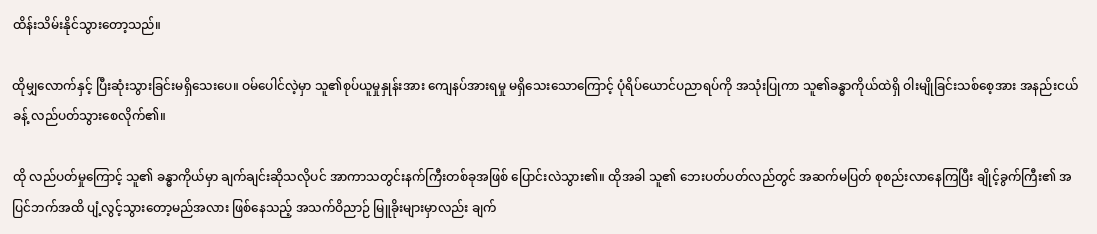ထိန်းသိမ်းနိုင်သွားတော့သည်။

ထိုမျှလောက်နှင့် ပြီးဆုံးသွားခြင်းမရှိသေးပေ။ ဝမ်ပေါင်လဲ့မှာ သူ၏စုပ်ယူမှုနှုန်းအား ကျေနပ်အားရမှု မရှိသေးသောကြောင့် ပုံရိပ်ယောင်ပညာရပ်ကို အသုံးပြုကာ သူ၏ခန္ဓာကိုယ်ထဲရှိ ဝါးမျိုခြင်းသစ်စေ့အား အနည်းငယ်ခန့် လည်ပတ်သွားစေလိုက်၏။

ထို လည်ပတ်မှုကြောင့် သူ၏ ခန္ဓာကိုယ်မှာ ချက်ချင်းဆိုသလိုပင် အာကာသတွင်းနက်ကြီးတစ်ခုအဖြစ် ပြောင်းလဲသွား၏။ ထိုအခါ သူ၏ ဘေးပတ်ပတ်လည်တွင် အဆက်မပြတ် စု‌စည်းလာနေကြပြီး ချိုင့်ခွက်ကြီး၏ အပြင်ဘက်အထိ ပျံ့လွင့်သွားတော့မည်အလား ဖြစ်နေသည့် အသက်ဝိညာဉ် မြူခိုးများမှာလည်း ချက်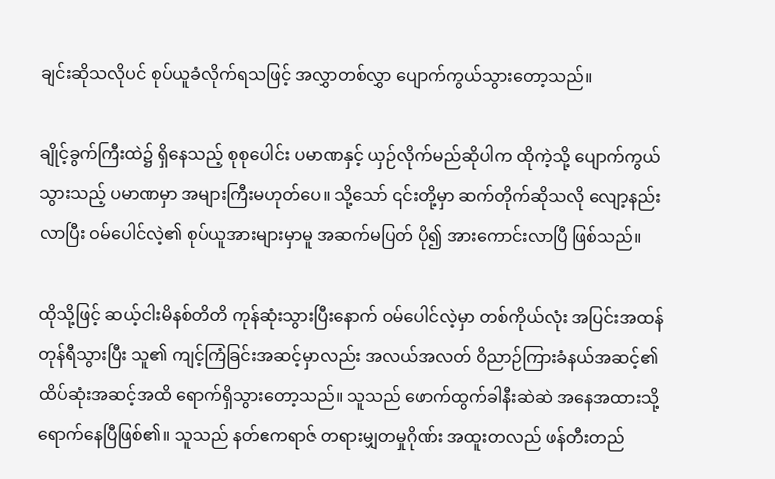ချင်းဆိုသလိုပင် စုပ်ယူခံလိုက်ရသဖြင့် အလွှာတစ်လွှာ ပျောက်ကွယ်သွားတော့သည်။

ချိုင့်ခွက်ကြီးထဲ၌ ရှိနေသည့် စုစုပေါင်း ပမာဏနှင့် ယှဉ်လိုက်မည်ဆိုပါက ထိုကဲ့သို့ ပျောက်ကွယ်သွားသည့် ပမာဏမှာ အများကြီးမဟုတ်ပေ။ သို့သော် ၎င်းတို့မှာ ဆက်တိုက်ဆိုသလို လျော့နည်းလာပြီး ဝမ်ပေါင်လဲ့၏ စုပ်ယူအားများမှာမူ အဆက်မပြတ် ပို၍ အားကောင်းလာပြီ ဖြစ်သည်။

ထိုသို့ဖြင့် ဆယ့်ငါးမိနစ်တိတိ ကုန်ဆုံးသွားပြီးနောက် ဝမ်ပေါင်လဲ့မှာ တစ်ကိုယ်လုံး အပြင်းအထန် တုန်ရီသွားပြီး သူ၏ ကျင့်ကြံခြင်းအဆင့်မှာလည်း အလယ်အလတ် ဝိညာဉ်ကြားခံနယ်အဆင့်၏ ထိပ်ဆုံးအဆင့်အထိ ရောက်ရှိသွားတော့သည်။ သူသည် ဖောက်ထွက်ခါနီးဆဲဆဲ အနေအထားသို့ ရောက်နေပြီဖြစ်၏။ သူသည် နတ်ဧကရာဇ် တရားမျှတမှုဂိုဏ်း အထူးတလည် ဖန်တီးတည်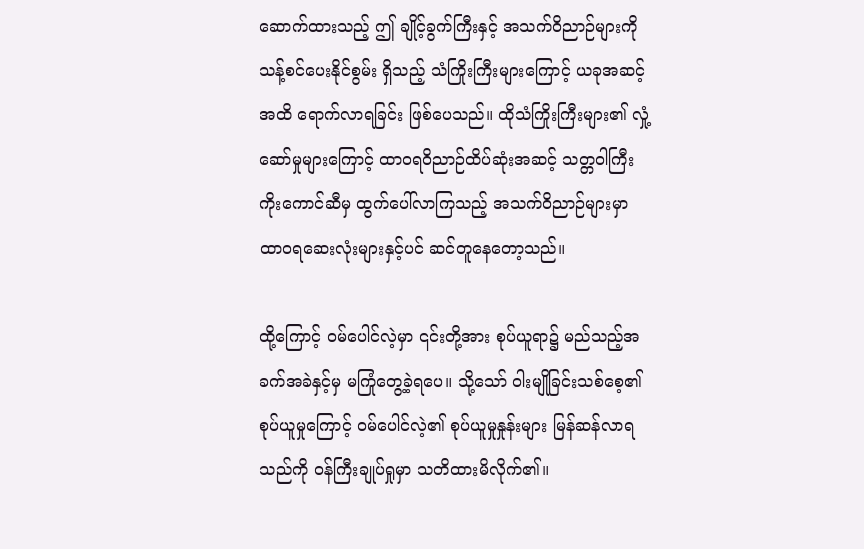ဆောက်ထားသည့် ဤ ချိုင့်ခွက်ကြီးနှင့် အသက်ဝိညာဉ်များကို သန့်စင်ပေးနိုင်စွမ်း ရှိသည့် သံကြိုးကြီးများကြောင့် ယခုအဆင့်အထိ ရောက်လာရခြင်း ဖြစ်ပေသည်။ ထိုသံကြိုးကြီးများ၏ လှုံ့ဆော်မှုများကြောင့် ထာဝရဝိညာဉ်ထိပ်ဆုံးအဆင့် သတ္တဝါကြီးကိုးကောင်ဆီမှ ထွက်ပေါ်လာကြသည့် အသက်ဝိညာဉ်များမှာ ထာဝရဆေးလုံးများနှင့်ပင် ဆင်တူနေတော့သည်။

ထို့ကြောင့် ဝမ်ပေါင်လဲ့မှာ ၎င်းတို့အား စုပ်ယူရာ၌ မည်သည့်အခက်အခဲနှင့်မှ မကြုံတွေ့ခဲ့ရပေ။ သို့သော် ဝါးမျိုခြင်းသစ်စေ့၏ စုပ်ယူမှုကြောင့် ဝမ်ပေါင်လဲ့၏ စုပ်ယူမှုနှုန်းများ မြန်ဆန်လာရသည်ကို ဝန်ကြီးချုပ်ရှုမှာ သတိထားမိလိုက်၏။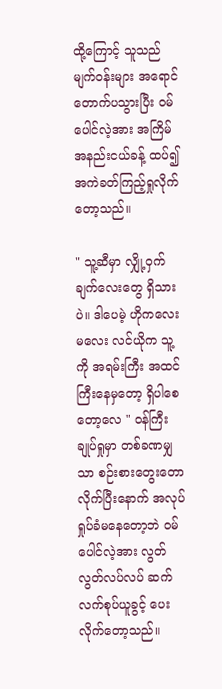ထို့ကြောင့် သူသည် မျက်ဝန်းများ အရောင်တောက်ပသွားပြီး ဝမ်ပေါင်လဲ့အား အကြိမ်အနည်းငယ်ခန့် ထပ်၍ အကဲခတ်ကြည့်ရှုလိုက်တော့သည်။

" သူ့ဆီမှာ လျှို့ဝှက်ချက်လေးတွေ ရှိသားပဲ။ ဒါပေမဲ့ ဟိုကလေးမလေး လင်ယိုက သူ့ကို အရမ်းကြီး အထင်ကြီးနေမှတော့ ရှိပါစေတော့လေ " ဝန်ကြီးချုပ်ရှုမှာ တစ်ခဏမျှသာ စဉ်းစားတွေးတောလိုက်ပြီးနောက် အလုပ်ရှုပ်ခံမနေတော့ဘဲ ဝမ်ပေါင်လဲ့အား လွတ်လွတ်လပ်လပ် ဆက်လက်စုပ်ယူခွင့် ပေးလိုက်တော့သည်။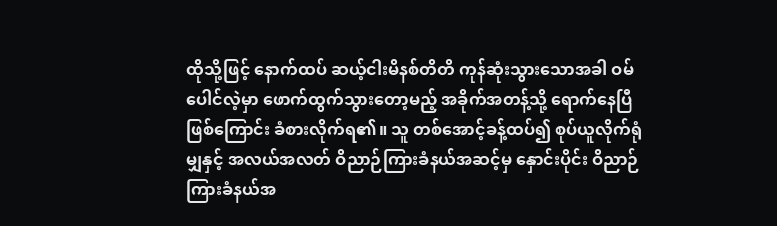ထိုသို့ဖြင့် နောက်ထပ် ဆယ့်ငါးမိနစ်တိတိ ကုန်ဆုံးသွားသောအခါ ဝမ်ပေါင်လဲ့မှာ ဖောက်ထွက်သွားတော့မည့် အခိုက်အတန့်သို့ ရောက်နေပြီဖြစ်ကြောင်း ခံစားလိုက်ရ၏။ သူ တစ်အောင့်ခန့်ထပ်၍ စုပ်ယူလိုက်ရုံမျှနှင့် အလယ်အလတ် ဝိညာဉ်ကြားခံနယ်အဆင့်မှ နှောင်းပိုင်း ဝိညာဉ်ကြားခံနယ်အ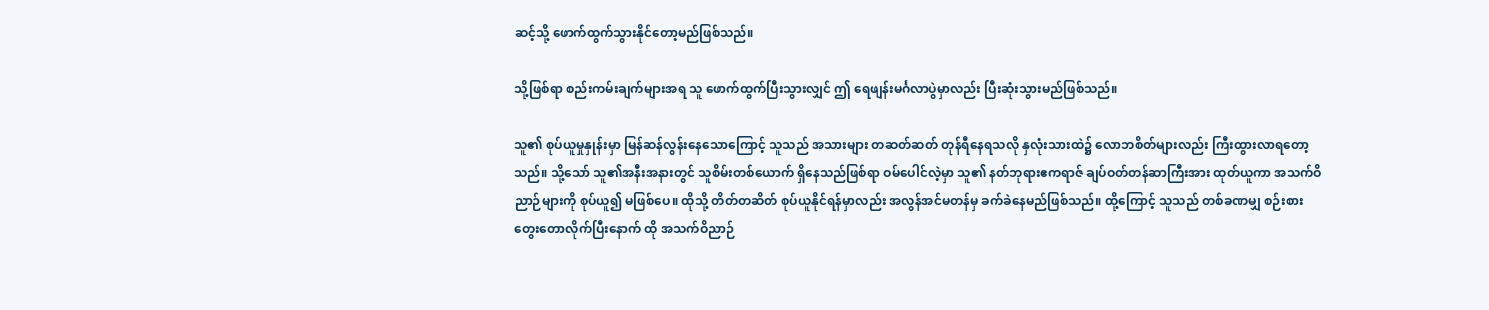ဆင့်သို့ ဖောက်ထွက်သွားနိုင်တော့မည်ဖြစ်သည်။

သို့ဖြစ်ရာ စည်းကမ်းချက်များအရ သူ ဖောက်ထွက်ပြီးသွားလျှင် ဤ ရေဖျန်းမင်္ဂလာပွဲမှာလည်း ပြီးဆုံးသွားမည်ဖြစ်သည်။

သူ၏ စုပ်ယူမှုနှုန်းမှာ မြန်ဆန်လွန်းနေသောကြောင့် သူသည် အသားများ တဆတ်ဆတ် တုန်ရီနေရသလို နှလုံးသားထဲ၌ လောဘစိတ်များလည်း ကြီးထွားလာရတော့သည်။ သို့သော် သူ၏အနီးအနားတွင် သူစိမ်းတစ်ယောက် ရှိနေသည်ဖြစ်ရာ ဝမ်ပေါင်လဲ့မှာ သူ၏ နတ်ဘုရားဧကရာဇ် ချပ်ဝတ်တန်ဆာကြီးအား ထုတ်ယူကာ အသက်ဝိညာဉ်များကို စုပ်ယူ၍ မဖြစ်ပေ။ ထိုသို့ တိတ်တဆိတ် စုပ်ယူနိုင်ရန်မှာလည်း အလွန်အင်မတန်မှ ခက်ခဲနေမည်ဖြစ်သည်။ ထို့ကြောင့် သူသည် တစ်ခဏမျှ စဉ်းစားတွေးတောလိုက်ပြီးနောက် ထို အသက်ဝိညာဉ်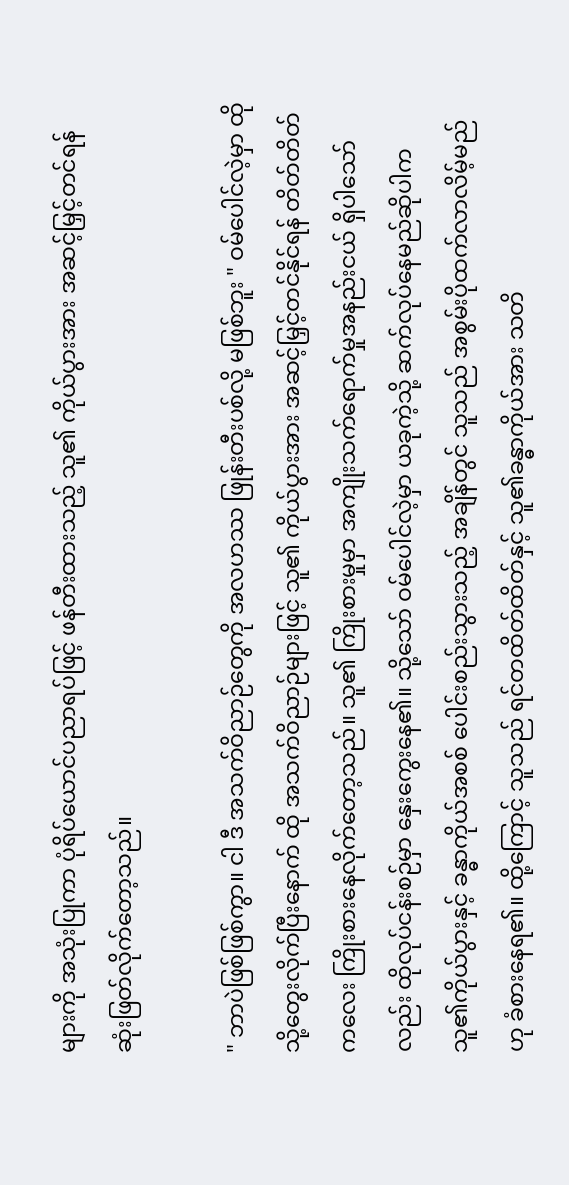များကို အသုံးပြုကာ ပုံရိပ်ယောင်ပညာရပ်ဖြင့် ဖန်တီးထားသည့် သူ၏ ကိုယ်ပွားအား အဆင့်မြှင့်တင်ရန် ဆုံးဖြတ်လိုက်တော့သည်။

" ဘာပဲဖြစ်ဖြစ်ကွာ။ ငါ ဒီ အသက်ဝိညာဉ်တွေကို အလဟဿ ဖြုန်းတီးပစ်လို့ မဖြစ်ဘူး " ဝမ်ပေါင်လဲ့မှာ ထိုသို့တွေးလိုက်ပြီးနောက် ထို အသက်ဝိညာဉ်များဖြင့် သူ၏ ကိုယ်ပွားအား အဆင့်မြှင့်တင်နိုင်ရန် တိတ်တိတ်ကလေး ကြိုးစားနေလိုက်တော့သည်။ သူ၏ ကြိုးစားမှုမှာ အကျိုးသက်ရောက်မှုအနည်းငယ် ရှိပါသော်လည်း ထိုလုပ်ငန်းစဉ်မှာ နှေးကွေးနေ၏။ သို့သော် ဝမ်ပေါင်လဲ့မှာ ယခုကဲ့သို့ ဆက်လုပ်နေမည်ဆိုပါက သူ၏ကိုယ်ပွားနှင့် ခန္ဓာကိုယ်အစစ် ပေါင်းစည်းသွားသည့် အချိန်တွင် သူသည် အစွမ်းပိုထက်လာလိမ့်မည်ဟု ခံစားနေရ၏။ ထို့ကြောင့် သူသည် ရင်တထိတ်ထိတ်နှင့် သူ၏ခန္ဓာကိုယ်အား သတိ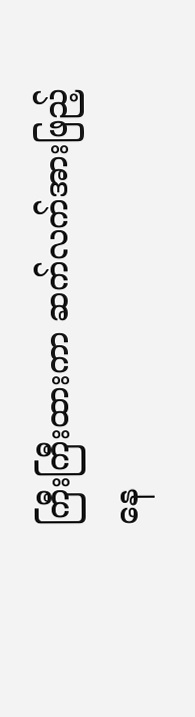ကြီးကြီးထားကာ ဆက်လက်အားဖြည့်နေ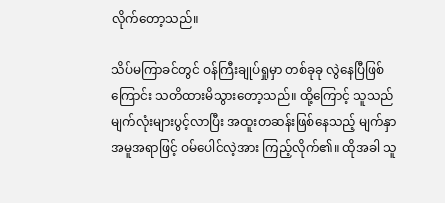လိုက်တော့သည်။

သိပ်မကြာခင်တွင် ဝန်ကြီးချုပ်ရှုမှာ တစ်ခုခု လွဲနေပြီဖြစ်ကြောင်း သတိထားမိသွားတော့သည်။ ထို့ကြောင့် သူသည် မျက်လုံးများပွင့်လာပြီး အထူးတဆန်းဖြစ်နေသည့် မျက်နှာအမူအရာဖြင့် ဝမ်ပေါင်လဲ့အား ကြည့်လိုက်၏။ ထိုအခါ သူ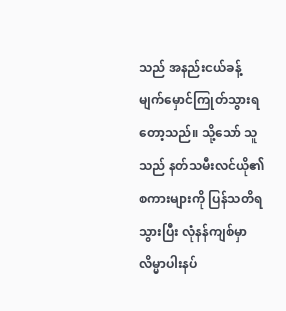သည် အနည်းငယ်ခန့် မျက်မှောင်ကြုတ်သွားရတော့သည်။ သို့သော် သူသည် နတ်သမီးလင်ယို၏ စကားများကို ပြန်သတိရသွားပြီး လုံနန်ကျစ်မှာ လိမ္မာပါးနပ်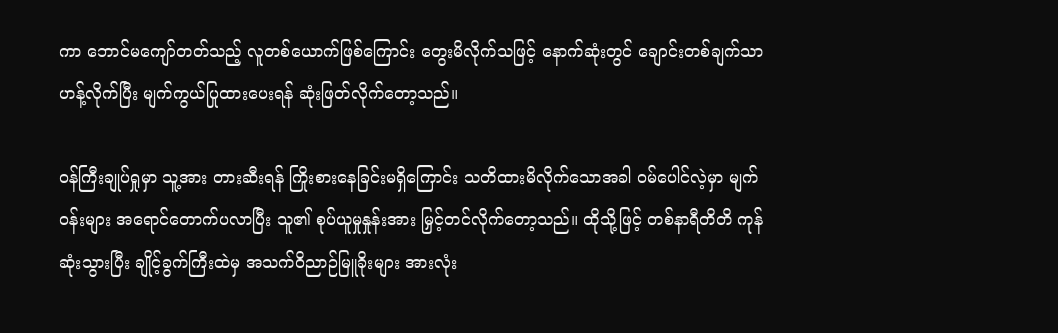ကာ ဘောင်မကျော်တတ်သည့် လူတစ်ယောက်ဖြစ်ကြောင်း တွေးမိလိုက်သဖြင့် နောက်ဆုံးတွင် ချောင်းတစ်ချက်သာ ဟန့်လိုက်ပြီး မျက်ကွယ်ပြုထားပေးရန် ဆုံးဖြတ်လိုက်တော့သည်။

ဝန်ကြီးချုပ်ရှုမှာ သူ့အား တားဆီးရန် ကြိုးစားနေခြင်းမရှိကြောင်း သတိထားမိလိုက်သောအခါ ဝမ်ပေါင်လဲ့မှာ မျက်ဝန်းများ အရောင်တောက်ပလာပြီး သူ၏ စုပ်ယူမှုနှုန်းအား မြှင့်တင်လိုက်တော့သည်။ ထိုသို့ဖြင့် တစ်နာရီတိတိ ကုန်ဆုံးသွားပြီး ချိုင့်ခွက်ကြီးထဲမှ အသက်ဝိညာဉ်မြူခိုးများ အားလုံး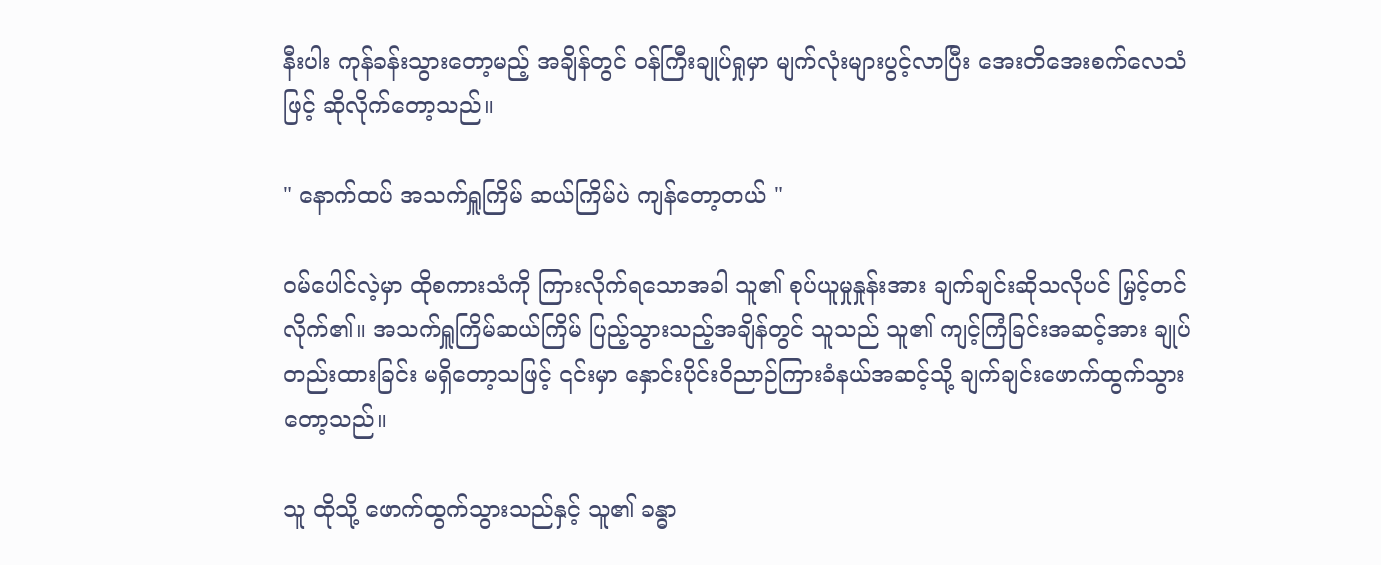နီးပါး ကုန်ခန်းသွားတော့မည့် အချိန်တွင် ဝန်ကြီးချုပ်ရှုမှာ မျက်လုံးများပွင့်လာပြီး အေးတိအေးစက်လေသံဖြင့် ဆိုလိုက်တော့သည်။

" နောက်ထပ် အသက်ရှူကြိမ် ဆယ်ကြိမ်ပဲ ကျန်တော့တယ် "

ဝမ်ပေါင်လဲ့မှာ ထိုစကားသံကို ကြားလိုက်ရသောအခါ သူ၏ စုပ်ယူမှုနှုန်းအား ချက်ချင်းဆိုသလိုပင် မြှင့်တင်လိုက်၏။ အသက်ရှူကြိမ်ဆယ်ကြိမ် ပြည့်သွားသည့်အချိန်တွင် သူသည် သူ၏ ကျင့်ကြံခြင်းအဆင့်အား ချုပ်တည်းထားခြင်း မရှိတော့သဖြင့် ၎င်းမှာ နှောင်းပိုင်းဝိညာဉ်ကြားခံနယ်အဆင့်သို့ ချက်ချင်းဖောက်ထွက်သွားတော့သည်။

သူ ထိုသို့ ဖောက်ထွက်သွားသည်နှင့် သူ၏ ခန္ဓာ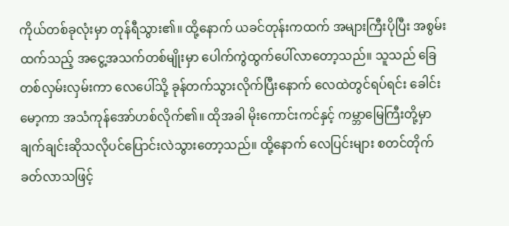ကိုယ်တစ်ခုလုံးမှာ တုန်ရီသွား၏။ ထို့နောက် ယခင်တုန်းကထက် အများကြီးပိုပြီး အစွမ်းထက်သည့် အငွေ့အသက်တစ်မျိုးမှာ ပေါက်ကွဲထွက်ပေါ်လာတော့သည်။ သူသည် ခြေတစ်လှမ်းလှမ်းကာ လေပေါ်သို့ ခုန်တက်သွားလိုက်ပြီးနောက် လေထဲတွင်ရပ်ရင်း ခေါင်းမော့ကာ အသံကုန်အော်ဟစ်လိုက်၏။ ထိုအခါ မိုးကောင်းကင်နှင့် ကမ္ဘာမြေကြီးတို့မှာ ချက်ချင်းဆိုသလိုပင်ပြောင်းလဲသွားတော့သည်။ ထို့နောက် လေပြင်းများ စတင်တိုက်ခတ်လာသဖြင့်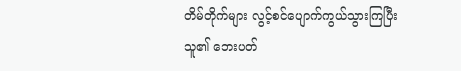တိမ်တိုက်များ လွင့်စင်ပျောက်ကွယ်သွားကြပြီး သူ၏ ဘေးပတ်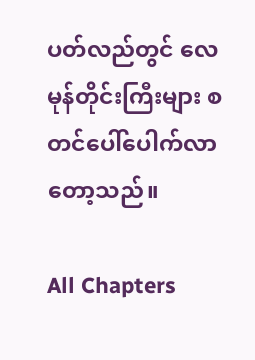ပတ်လည်တွင် လေမုန်တိုင်းကြီးများ စတင်ပေါ်ပေါက်လာတော့သည်။

All Chapters